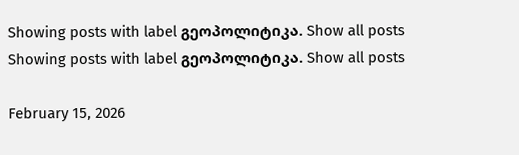Showing posts with label გეოპოლიტიკა. Show all posts
Showing posts with label გეოპოლიტიკა. Show all posts

February 15, 2026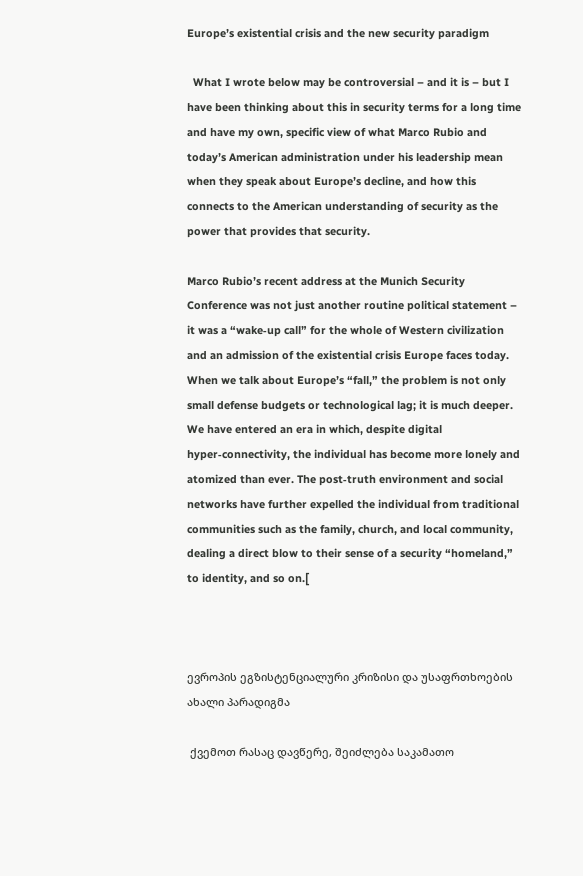Europe’s existential crisis and the new security paradigm

  What I wrote below may be controversial – and it is – but I have been thinking about this in security terms for a long time and have my own, specific view of what Marco Rubio and today’s American administration under his leadership mean when they speak about Europe’s decline, and how this connects to the American understanding of security as the power that provides that security.

Marco Rubio’s recent address at the Munich Security Conference was not just another routine political statement – it was a “wake‑up call” for the whole of Western civilization and an admission of the existential crisis Europe faces today. When we talk about Europe’s “fall,” the problem is not only small defense budgets or technological lag; it is much deeper. We have entered an era in which, despite digital hyper‑connectivity, the individual has become more lonely and atomized than ever. The post‑truth environment and social networks have further expelled the individual from traditional communities such as the family, church, and local community, dealing a direct blow to their sense of a security “homeland,” to identity, and so on.[



ევროპის ეგზისტენციალური კრიზისი და უსაფრთხოების ახალი პარადიგმა

 ქვემოთ რასაც დავწერე, შეიძლება საკამათო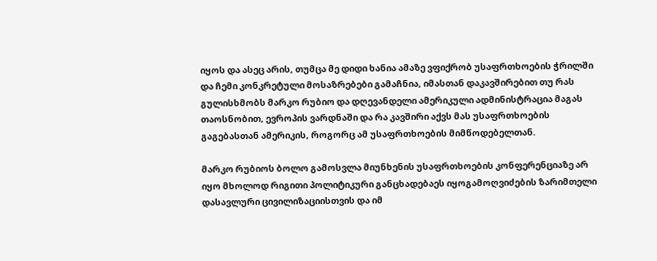იყოს და ასეც არის, თუმცა მე დიდი ხანია ამაზე ვფიქრობ უსაფრთხოების ჭრილში და ჩემი კონკრეტული მოსაზრებები გამაჩნია, იმასთან დაკავშირებით თუ რას გულისხმობს მარკო რუბიო და დღევანდელი ამერიკული ადმინისტრაცია მაგას თაოსნობით, ევროპის ვარდნაში და რა კავშირი აქვს მას უსაფრთხოების გაგებასთან ამერიკის, როგორც ამ უსაფრთხოების მიმწოდებელთან.

მარკო რუბიოს ბოლო გამოსვლა მიუნხენის უსაფრთხოების კონფერენციაზე არ იყო მხოლოდ რიგითი პოლიტიკური განცხადებაეს იყოგამოღვიძების ზარიმთელი დასავლური ცივილიზაციისთვის და იმ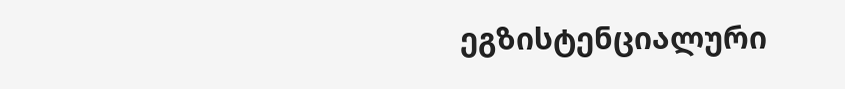ეგზისტენციალური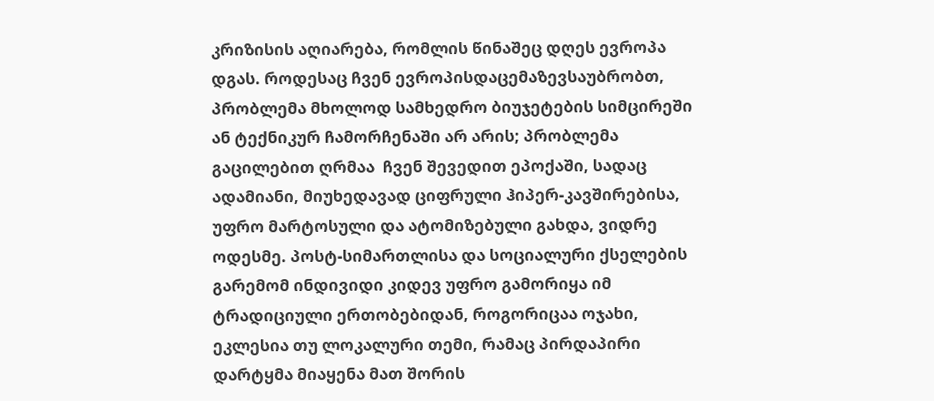კრიზისის აღიარება, რომლის წინაშეც დღეს ევროპა დგას. როდესაც ჩვენ ევროპისდაცემაზევსაუბრობთ, პრობლემა მხოლოდ სამხედრო ბიუჯეტების სიმცირეში ან ტექნიკურ ჩამორჩენაში არ არის; პრობლემა გაცილებით ღრმაა  ჩვენ შევედით ეპოქაში, სადაც ადამიანი, მიუხედავად ციფრული ჰიპერ-კავშირებისა, უფრო მარტოსული და ატომიზებული გახდა, ვიდრე ოდესმე. პოსტ-სიმართლისა და სოციალური ქსელების გარემომ ინდივიდი კიდევ უფრო გამორიყა იმ ტრადიციული ერთობებიდან, როგორიცაა ოჯახი, ეკლესია თუ ლოკალური თემი, რამაც პირდაპირი დარტყმა მიაყენა მათ შორის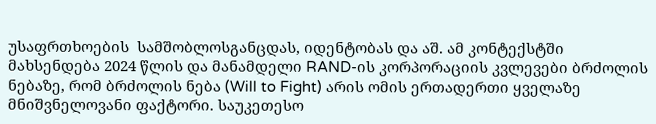უსაფრთხოების  სამშობლოსგანცდას, იდენტობას და აშ. ამ კონტექსტში მახსენდება 2024 წლის და მანამდელი RAND-ის კორპორაციის კვლევები ბრძოლის ნებაზე, რომ ბრძოლის ნება (Will to Fight) არის ომის ერთადერთი ყველაზე მნიშვნელოვანი ფაქტორი. საუკეთესო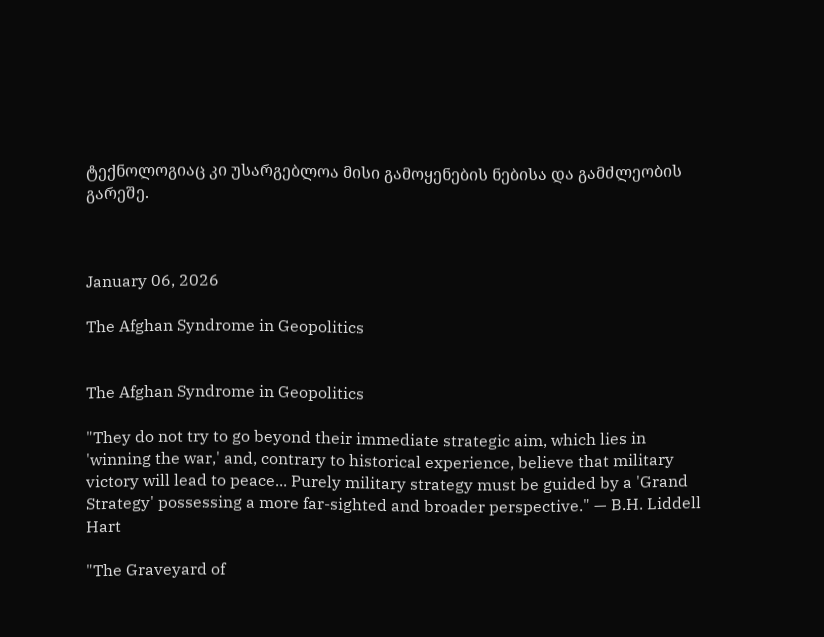ტექნოლოგიაც კი უსარგებლოა მისი გამოყენების ნებისა და გამძლეობის გარეშე.



January 06, 2026

The Afghan Syndrome in Geopolitics


The Afghan Syndrome in Geopolitics

"They do not try to go beyond their immediate strategic aim, which lies in 'winning the war,' and, contrary to historical experience, believe that military victory will lead to peace... Purely military strategy must be guided by a 'Grand Strategy' possessing a more far-sighted and broader perspective." — B.H. Liddell Hart

"The Graveyard of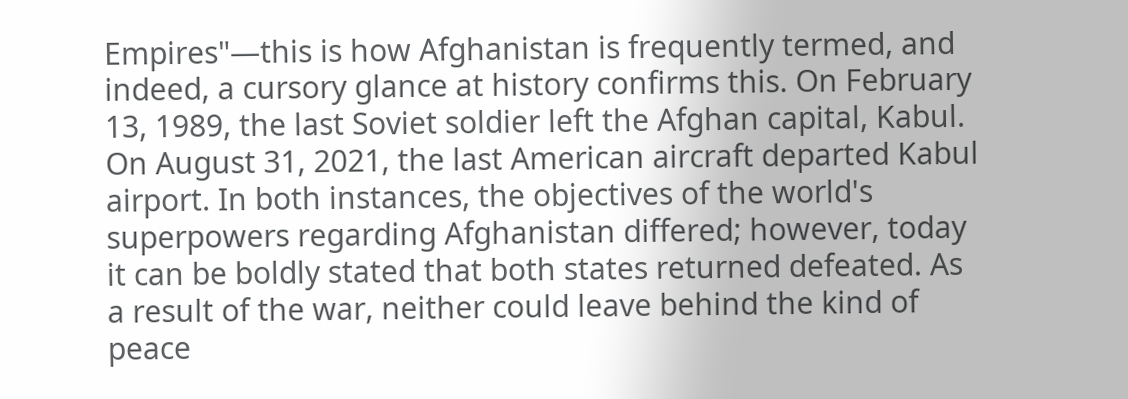Empires"—this is how Afghanistan is frequently termed, and indeed, a cursory glance at history confirms this. On February 13, 1989, the last Soviet soldier left the Afghan capital, Kabul. On August 31, 2021, the last American aircraft departed Kabul airport. In both instances, the objectives of the world's superpowers regarding Afghanistan differed; however, today it can be boldly stated that both states returned defeated. As a result of the war, neither could leave behind the kind of peace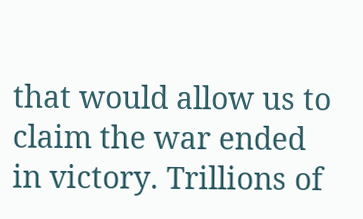that would allow us to claim the war ended in victory. Trillions of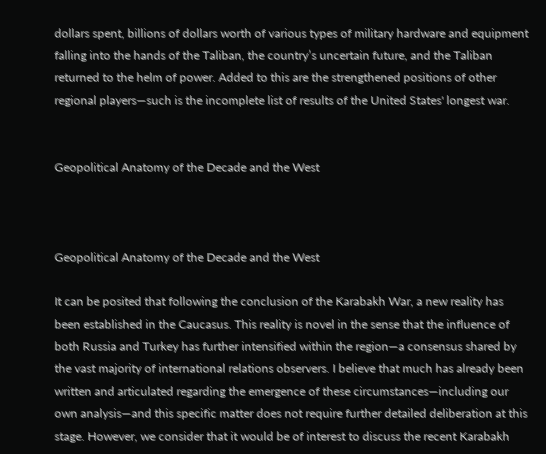dollars spent, billions of dollars worth of various types of military hardware and equipment falling into the hands of the Taliban, the country’s uncertain future, and the Taliban returned to the helm of power. Added to this are the strengthened positions of other regional players—such is the incomplete list of results of the United States' longest war.


Geopolitical Anatomy of the Decade and the West



Geopolitical Anatomy of the Decade and the West

It can be posited that following the conclusion of the Karabakh War, a new reality has been established in the Caucasus. This reality is novel in the sense that the influence of both Russia and Turkey has further intensified within the region—a consensus shared by the vast majority of international relations observers. I believe that much has already been written and articulated regarding the emergence of these circumstances—including our own analysis—and this specific matter does not require further detailed deliberation at this stage. However, we consider that it would be of interest to discuss the recent Karabakh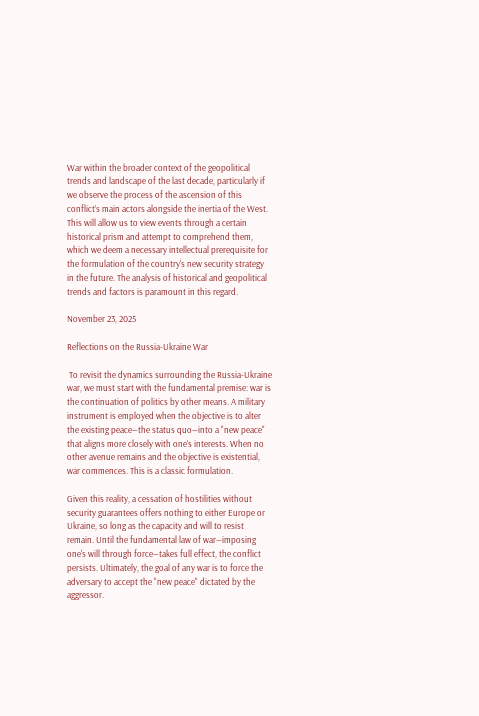War within the broader context of the geopolitical trends and landscape of the last decade, particularly if we observe the process of the ascension of this conflict’s main actors alongside the inertia of the West. This will allow us to view events through a certain historical prism and attempt to comprehend them, which we deem a necessary intellectual prerequisite for the formulation of the country's new security strategy in the future. The analysis of historical and geopolitical trends and factors is paramount in this regard.

November 23, 2025

Reflections on the Russia-Ukraine War

 To revisit the dynamics surrounding the Russia-Ukraine war, we must start with the fundamental premise: war is the continuation of politics by other means. A military instrument is employed when the objective is to alter the existing peace—the status quo—into a "new peace" that aligns more closely with one’s interests. When no other avenue remains and the objective is existential, war commences. This is a classic formulation.

Given this reality, a cessation of hostilities without security guarantees offers nothing to either Europe or Ukraine, so long as the capacity and will to resist remain. Until the fundamental law of war—imposing one's will through force—takes full effect, the conflict persists. Ultimately, the goal of any war is to force the adversary to accept the "new peace" dictated by the aggressor.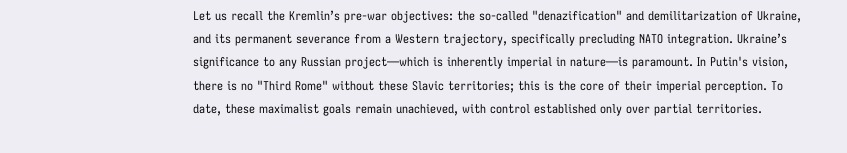Let us recall the Kremlin’s pre-war objectives: the so-called "denazification" and demilitarization of Ukraine, and its permanent severance from a Western trajectory, specifically precluding NATO integration. Ukraine’s significance to any Russian project—which is inherently imperial in nature—is paramount. In Putin's vision, there is no "Third Rome" without these Slavic territories; this is the core of their imperial perception. To date, these maximalist goals remain unachieved, with control established only over partial territories.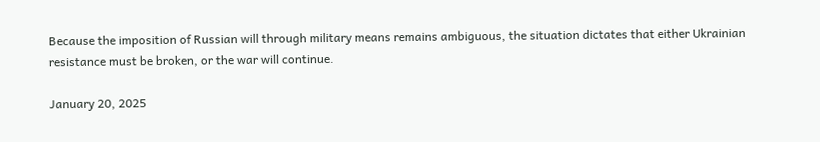Because the imposition of Russian will through military means remains ambiguous, the situation dictates that either Ukrainian resistance must be broken, or the war will continue.

January 20, 2025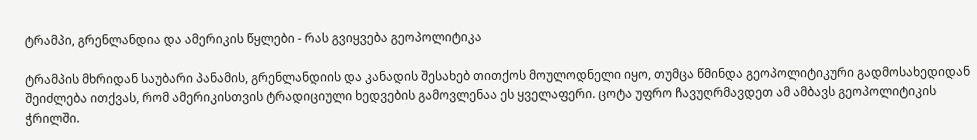ტრამპი, გრენლანდია და ამერიკის წყლები - რას გვიყვება გეოპოლიტიკა

ტრამპის მხრიდან საუბარი პანამის, გრენლანდიის და კანადის შესახებ თითქოს მოულოდნელი იყო, თუმცა წმინდა გეოპოლიტიკური გადმოსახედიდან შეიძლება ითქვას, რომ ამერიკისთვის ტრადიციული ხედვების გამოვლენაა ეს ყველაფერი. ცოტა უფრო ჩავუღრმავდეთ ამ ამბავს გეოპოლიტიკის ჭრილში.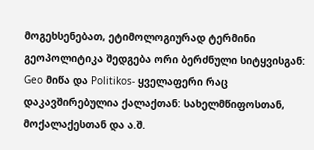მოგეხსენებათ, ეტიმოლოგიურად ტერმინი გეოპოლიტიკა შედგება ორი ბერძნული სიტყვისგან: Geo მიწა და Politikos- ყველაფერი რაც დაკავშირებულია ქალაქთან: სახელმწიფოსთან, მოქალაქესთან და ა.შ.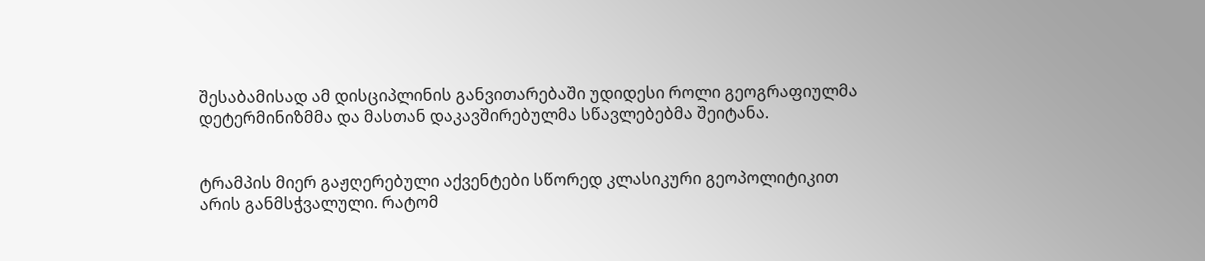შესაბამისად ამ დისციპლინის განვითარებაში უდიდესი როლი გეოგრაფიულმა დეტერმინიზმმა და მასთან დაკავშირებულმა სწავლებებმა შეიტანა.


ტრამპის მიერ გაჟღერებული აქვენტები სწორედ კლასიკური გეოპოლიტიკით არის განმსჭვალული. რატომ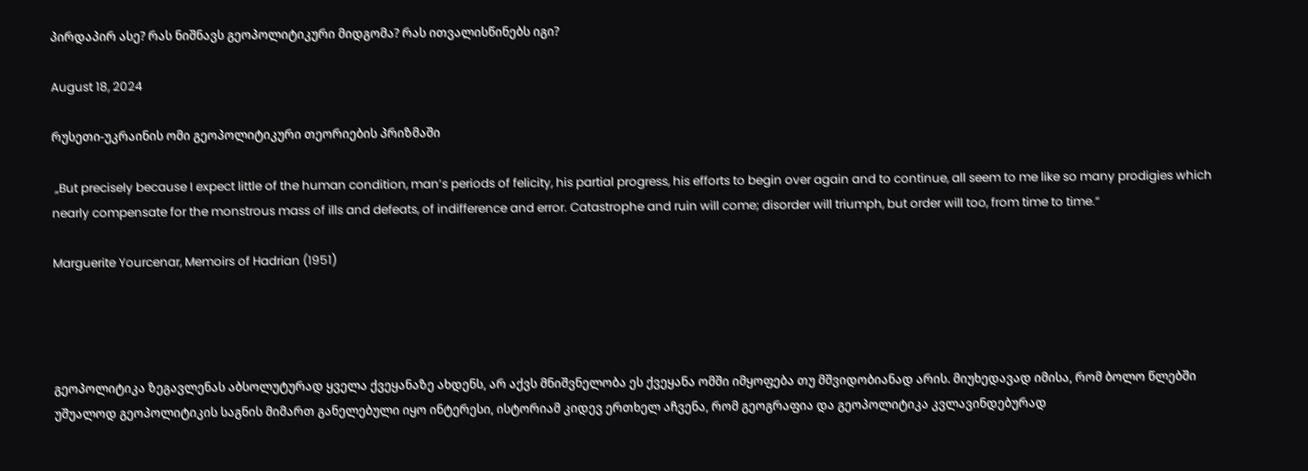პირდაპირ ასე? რას ნიშნავს გეოპოლიტიკური მიდგომა? რას ითვალისწინებს იგი?

August 18, 2024

რუსეთი-უკრაინის ომი გეოპოლიტიკური თეორიების პრიზმაში

 „But precisely because I expect little of the human condition, man’s periods of felicity, his partial progress, his efforts to begin over again and to continue, all seem to me like so many prodigies which nearly compensate for the monstrous mass of ills and defeats, of indifference and error. Catastrophe and ruin will come; disorder will triumph, but order will too, from time to time.“

Marguerite Yourcenar, Memoirs of Hadrian (1951)




გეოპოლიტიკა ზეგავლენას აბსოლუტურად ყველა ქვეყანაზე ახდენს, არ აქვს მნიშვნელობა ეს ქვეყანა ომში იმყოფება თუ მშვიდობიანად არის. მიუხედავად იმისა, რომ ბოლო წლებში უშუალოდ გეოპოლიტიკის საგნის მიმართ განელებული იყო ინტერესი, ისტორიამ კიდევ ერთხელ აჩვენა, რომ გეოგრაფია და გეოპოლიტიკა კვლავინდებურად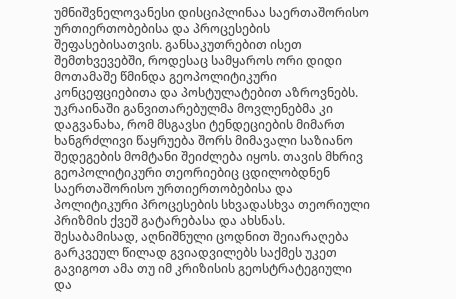უმნიშვნელოვანესი დისციპლინაა საერთაშორისო ურთიერთობებისა და პროცესების შეფასებისათვის. განსაკუთრებით ისეთ შემთხვევებში, როდესაც სამყაროს ორი დიდი მოთამაშე წმინდა გეოპოლიტიკური კონცეფციებითა და პოსტულატებით აზროვნებს. უკრაინაში განვითარებულმა მოვლენებმა კი დაგვანახა, რომ მსგავსი ტენდეციების მიმართ ხანგრძლივი წაყრუება შორს მიმავალი საზიანო შედეგების მომტანი შეიძლება იყოს. თავის მხრივ გეოპოლიტიკური თეორიებიც ცდილობდნენ საერთაშორისო ურთიერთობებისა და პოლიტიკური პროცესების სხვადასხვა თეორიული პრიზმის ქვეშ გატარებასა და ახსნას. შესაბამისად, აღნიშნული ცოდნით შეიარაღება გარკვეულ წილად გვიადვილებს საქმეს უკეთ გავიგოთ ამა თუ იმ კრიზისის გეოსტრატეგიული და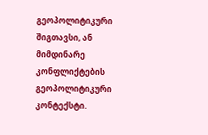გეოპოლიტიკური შიგთავსი, ან მიმდინარე კონფლიქტების გეოპოლიტიკური კონტექსტი.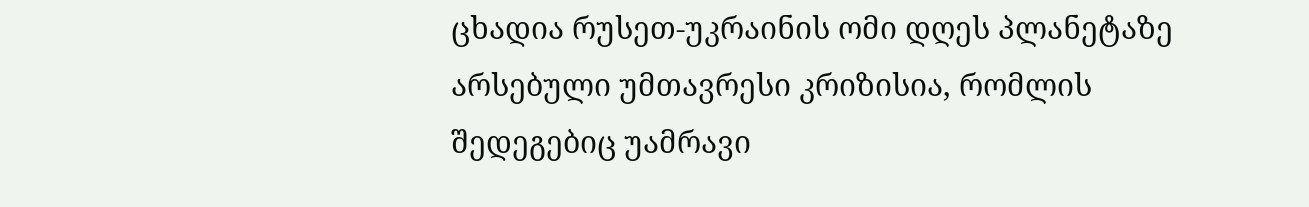ცხადია რუსეთ-უკრაინის ომი დღეს პლანეტაზე არსებული უმთავრესი კრიზისია, რომლის შედეგებიც უამრავი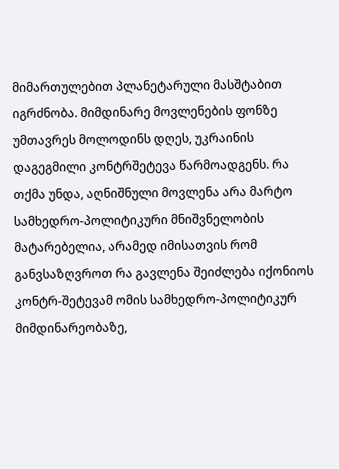მიმართულებით პლანეტარული მასშტაბით იგრძნობა. მიმდინარე მოვლენების ფონზე უმთავრეს მოლოდინს დღეს, უკრაინის დაგეგმილი კონტრშეტევა წარმოადგენს. რა თქმა უნდა, აღნიშნული მოვლენა არა მარტო სამხედრო-პოლიტიკური მნიშვნელობის მატარებელია, არამედ იმისათვის რომ განვსაზღვროთ რა გავლენა შეიძლება იქონიოს კონტრ-შეტევამ ომის სამხედრო-პოლიტიკურ მიმდინარეობაზე,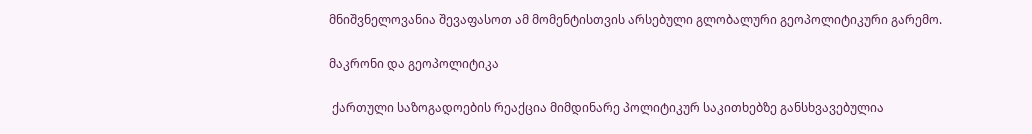მნიშვნელოვანია შევაფასოთ ამ მომენტისთვის არსებული გლობალური გეოპოლიტიკური გარემო.

მაკრონი და გეოპოლიტიკა

 ქართული საზოგადოების რეაქცია მიმდინარე პოლიტიკურ საკითხებზე განსხვავებულია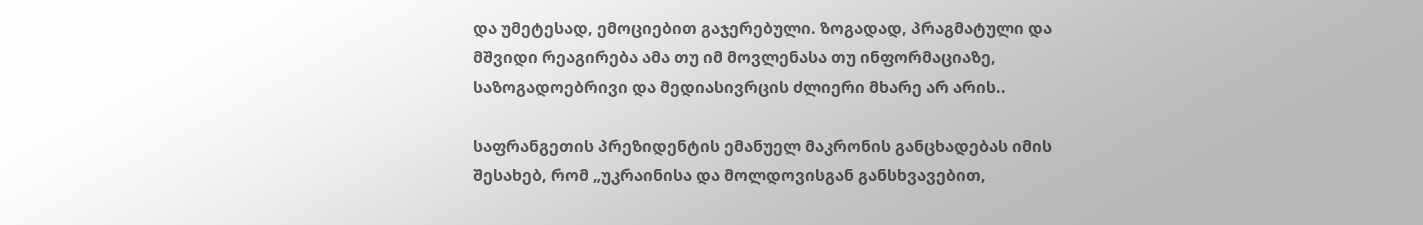და უმეტესად, ემოციებით გაჯერებული. ზოგადად, პრაგმატული და მშვიდი რეაგირება ამა თუ იმ მოვლენასა თუ ინფორმაციაზე, საზოგადოებრივი და მედიასივრცის ძლიერი მხარე არ არის..

საფრანგეთის პრეზიდენტის ემანუელ მაკრონის განცხადებას იმის შესახებ, რომ „უკრაინისა და მოლდოვისგან განსხვავებით,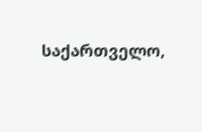საქართველო,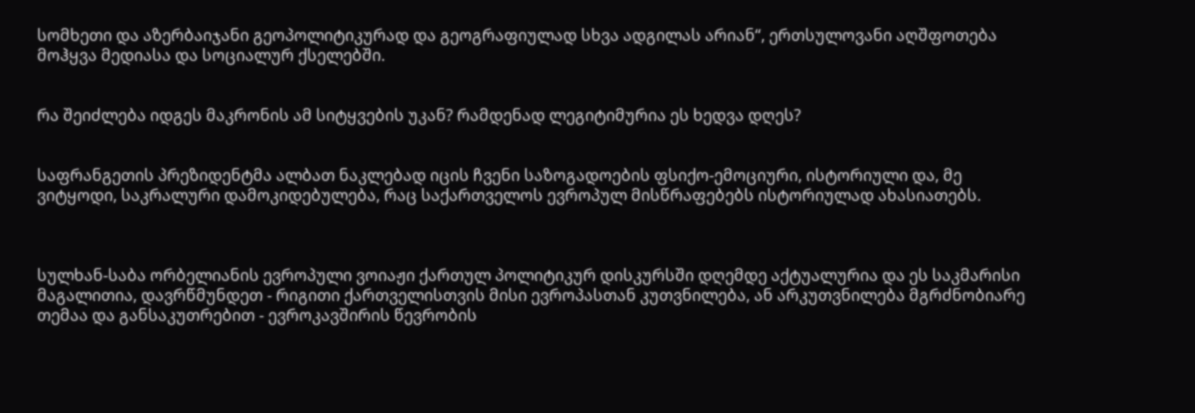სომხეთი და აზერბაიჯანი გეოპოლიტიკურად და გეოგრაფიულად სხვა ადგილას არიან“, ერთსულოვანი აღშფოთება მოჰყვა მედიასა და სოციალურ ქსელებში.


რა შეიძლება იდგეს მაკრონის ამ სიტყვების უკან? რამდენად ლეგიტიმურია ეს ხედვა დღეს?


საფრანგეთის პრეზიდენტმა ალბათ ნაკლებად იცის ჩვენი საზოგადოების ფსიქო-ემოციური, ისტორიული და, მე ვიტყოდი, საკრალური დამოკიდებულება, რაც საქართველოს ევროპულ მისწრაფებებს ისტორიულად ახასიათებს.



სულხან-საბა ორბელიანის ევროპული ვოიაჟი ქართულ პოლიტიკურ დისკურსში დღემდე აქტუალურია და ეს საკმარისი მაგალითია, დავრწმუნდეთ - რიგითი ქართველისთვის მისი ევროპასთან კუთვნილება, ან არკუთვნილება მგრძნობიარე თემაა და განსაკუთრებით - ევროკავშირის წევრობის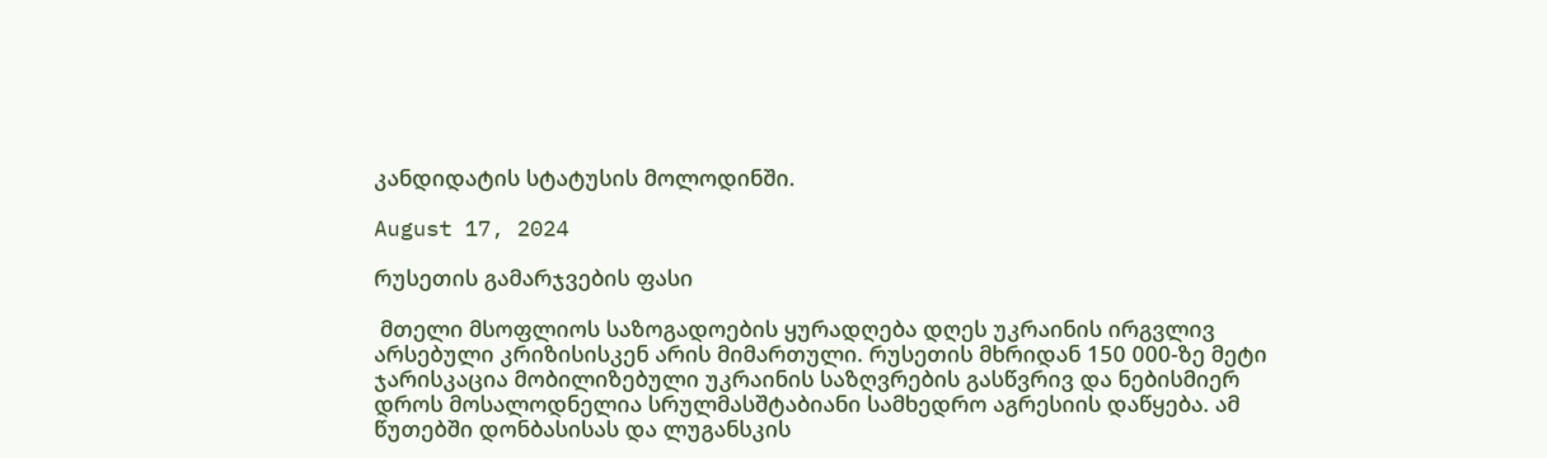კანდიდატის სტატუსის მოლოდინში.

August 17, 2024

რუსეთის გამარჯვების ფასი

 მთელი მსოფლიოს საზოგადოების ყურადღება დღეს უკრაინის ირგვლივ არსებული კრიზისისკენ არის მიმართული. რუსეთის მხრიდან 150 000-ზე მეტი ჯარისკაცია მობილიზებული უკრაინის საზღვრების გასწვრივ და ნებისმიერ დროს მოსალოდნელია სრულმასშტაბიანი სამხედრო აგრესიის დაწყება. ამ წუთებში დონბასისას და ლუგანსკის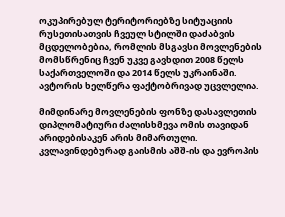ოკუპირებულ ტერიტორიებზე სიტუაციის რუსეთისათვის ჩვეულ სტილში დაძაბვის მცდელობებია, რომლის მსგავსი მოვლენების მომსწრენიც ჩვენ უკვე გავხდით 2008 წელს საქართველოში და 2014 წელს უკრაინაში. ავტორის ხელწერა ფაქტობრივად უცვლელია.

მიმდინარე მოვლენების ფონზე დასავლეთის დიპლომატიური ძალისხმევა ომის თავიდან არიდებისაკენ არის მიმართული. კვლავინდებურად გაისმის აშშ-ის და ევროპის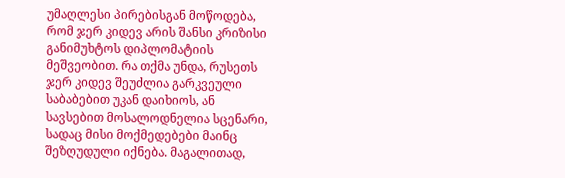უმაღლესი პირებისგან მოწოდება, რომ ჯერ კიდევ არის შანსი კრიზისი განიმუხტოს დიპლომატიის მეშვეობით. რა თქმა უნდა, რუსეთს ჯერ კიდევ შეუძლია გარკვეული საბაბებით უკან დაიხიოს, ან სავსებით მოსალოდნელია სცენარი, სადაც მისი მოქმედებები მაინც შეზღუდული იქნება. მაგალითად,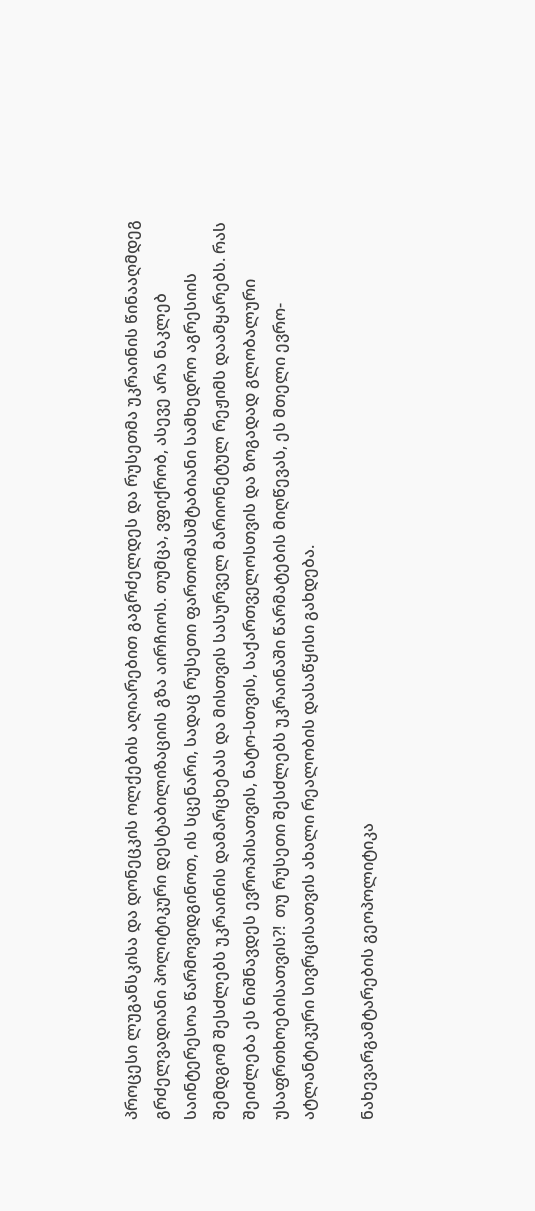პროცესი ლუგანსკისა და დონეცკის ოლქების აღიარებით გაგრძელდეს და რუსეთმა უკრაინის წინააღმდეგ გრძელვადიანი პოლიტიკური დესტაბილიზაციის გზა აირჩიოს. თუმცა, ვფიქრობ, ასევე არა ნაკლებ საინტერესოა წარმოვიდგინოთ, ის სცენარი, სადაც რუსეთი ფართომასშტაბიანი სამხედრო აგრესიის შემდგომ შესძლებს უკრაინის დამარცხებას და მისთვის სასურველ მარიონეტულ რეჟიმს დაამყარებს. რას შეიძლება ეს ნიშნავდეს ევროპისათვის, ნატო-სთვის, საქართველოსთვის და ზოგადად გლობალური უსაფრთხოებისათვის?!  თუ რუსეთი შესძლებს უკრაინაში წარმატების მიღწევას, ეს მთელი ევრო-ატლანტიკური სივრცისათვის ახალი რეალობის დასაწყისი გახდება.

ნახევარგამტარების გეოპოლიტიკა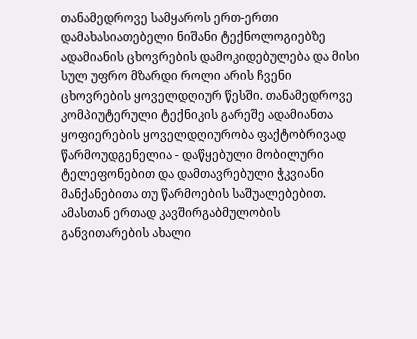თანამედროვე სამყაროს ერთ-ერთი დამახასიათებელი ნიშანი ტექნოლოგიებზე ადამიანის ცხოვრების დამოკიდებულება და მისი სულ უფრო მზარდი როლი არის ჩვენი ცხოვრების ყოველდღიურ წესში. თანამედროვე კომპიუტერული ტექნიკის გარეშე ადამიანთა ყოფიერების ყოველდღიურობა ფაქტობრივად წარმოუდგენელია - დაწყებული მობილური ტელეფონებით და დამთავრებული ჭკვიანი მანქანებითა თუ წარმოების საშუალებებით.  ამასთან ერთად კავშირგაბმულობის განვითარების ახალი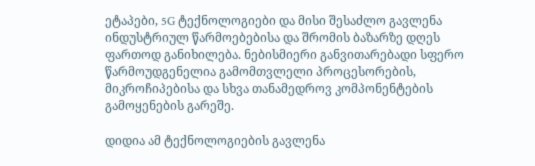ეტაპები, 5G ტექნოლოგიები და მისი შესაძლო გავლენა ინდუსტრიულ წარმოებებისა და შრომის ბაზარზე დღეს ფართოდ განიხილება. ნებისმიერი განვითარებადი სფერო წარმოუდგენელია გამომთვლელი პროცესორების, მიკროჩიპებისა და სხვა თანამედროვ კომპონენტების გამოყენების გარეშე.

დიდია ამ ტექნოლოგიების გავლენა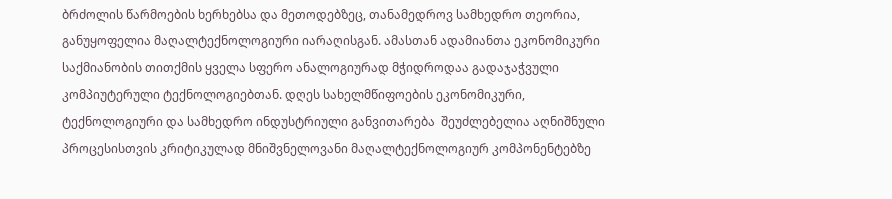ბრძოლის წარმოების ხერხებსა და მეთოდებზეც, თანამედროვ სამხედრო თეორია, განუყოფელია მაღალტექნოლოგიური იარაღისგან. ამასთან ადამიანთა ეკონომიკური საქმიანობის თითქმის ყველა სფერო ანალოგიურად მჭიდროდაა გადაჯაჭვული კომპიუტერული ტექნოლოგიებთან. დღეს სახელმწიფოების ეკონომიკური, ტექნოლოგიური და სამხედრო ინდუსტრიული განვითარება  შეუძლებელია აღნიშნული პროცესისთვის კრიტიკულად მნიშვნელოვანი მაღალტექნოლოგიურ კომპონენტებზე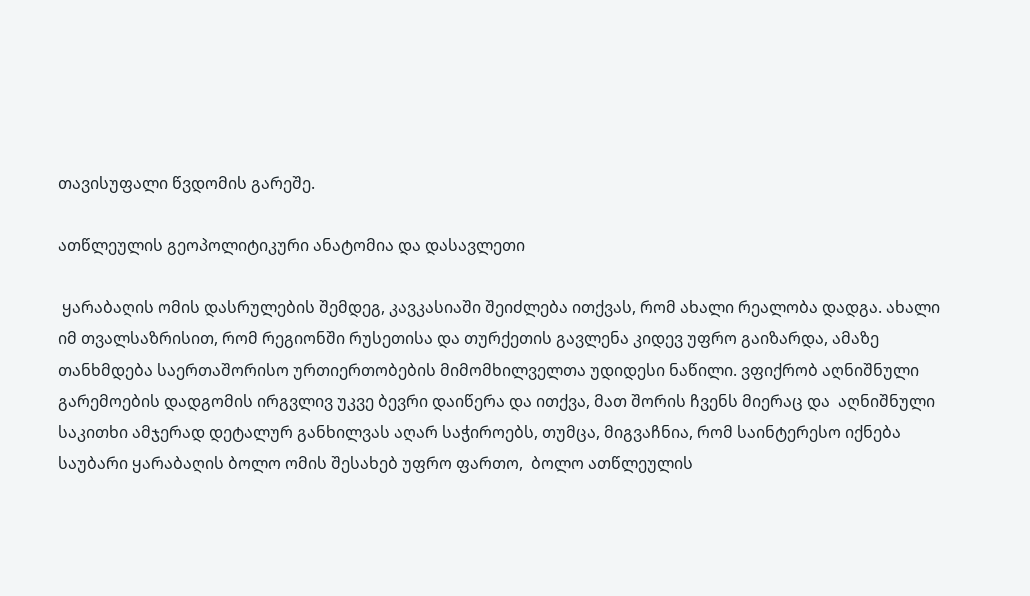თავისუფალი წვდომის გარეშე.

ათწლეულის გეოპოლიტიკური ანატომია და დასავლეთი

 ყარაბაღის ომის დასრულების შემდეგ, კავკასიაში შეიძლება ითქვას, რომ ახალი რეალობა დადგა. ახალი იმ თვალსაზრისით, რომ რეგიონში რუსეთისა და თურქეთის გავლენა კიდევ უფრო გაიზარდა, ამაზე თანხმდება საერთაშორისო ურთიერთობების მიმომხილველთა უდიდესი ნაწილი. ვფიქრობ აღნიშნული გარემოების დადგომის ირგვლივ უკვე ბევრი დაიწერა და ითქვა, მათ შორის ჩვენს მიერაც და  აღნიშნული საკითხი ამჯერად დეტალურ განხილვას აღარ საჭიროებს, თუმცა, მიგვაჩნია, რომ საინტერესო იქნება საუბარი ყარაბაღის ბოლო ომის შესახებ უფრო ფართო,  ბოლო ათწლეულის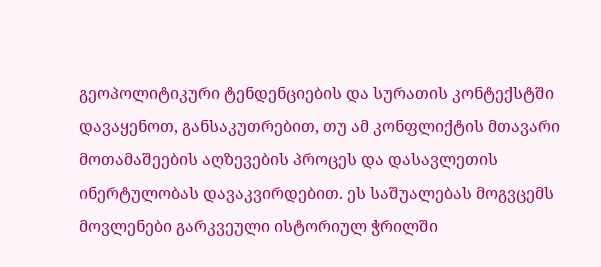გეოპოლიტიკური ტენდენციების და სურათის კონტექსტში დავაყენოთ, განსაკუთრებით, თუ ამ კონფლიქტის მთავარი მოთამაშეების აღზევების პროცეს და დასავლეთის ინერტულობას დავაკვირდებით. ეს საშუალებას მოგვცემს მოვლენები გარკვეული ისტორიულ ჭრილში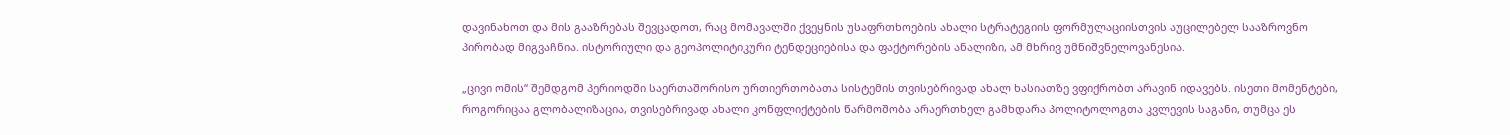დავინახოთ და მის გააზრებას შევცადოთ, რაც მომავალში ქვეყნის უსაფრთხოების ახალი სტრატეგიის ფორმულაციისთვის აუცილებელ სააზროვნო პირობად მიგვაჩნია. ისტორიული და გეოპოლიტიკური ტენდეციებისა და ფაქტორების ანალიზი, ამ მხრივ უმნიშვნელოვანესია.

„ცივი ომის“ შემდგომ პერიოდში საერთაშორისო ურთიერთობათა სისტემის თვისებრივად ახალ ხასიათზე ვფიქრობთ არავინ იდავებს. ისეთი მომენტები, როგორიცაა გლობალიზაცია, თვისებრივად ახალი კონფლიქტების წარმოშობა არაერთხელ გამხდარა პოლიტოლოგთა კვლევის საგანი, თუმცა ეს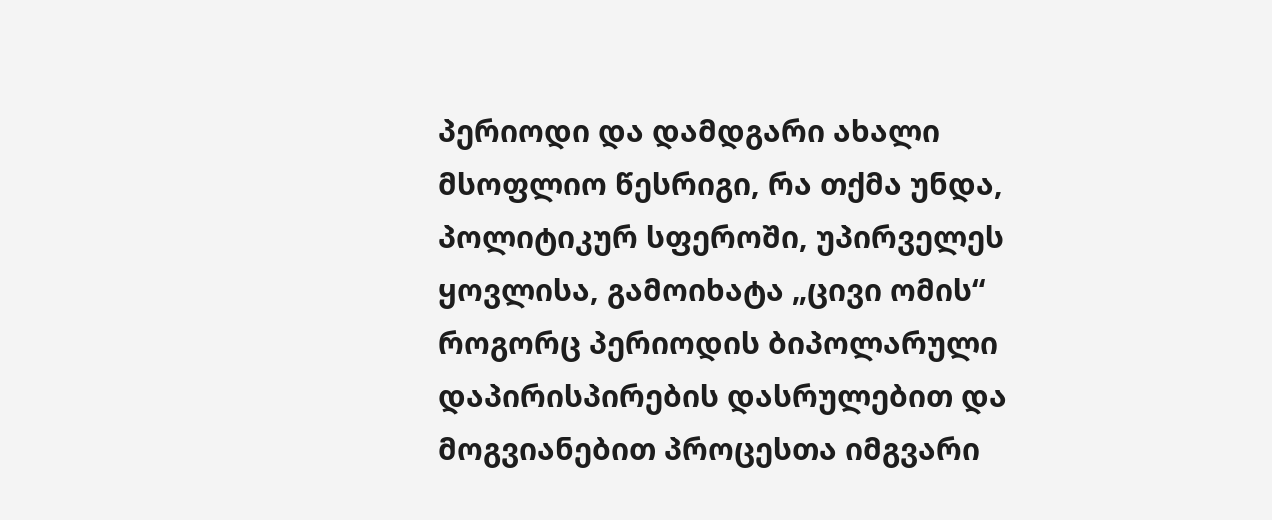პერიოდი და დამდგარი ახალი მსოფლიო წესრიგი, რა თქმა უნდა, პოლიტიკურ სფეროში, უპირველეს ყოვლისა, გამოიხატა „ცივი ომის“ როგორც პერიოდის ბიპოლარული დაპირისპირების დასრულებით და მოგვიანებით პროცესთა იმგვარი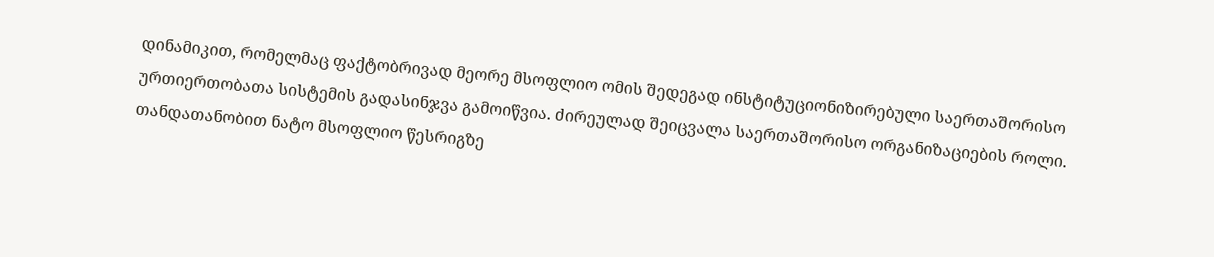დინამიკით, რომელმაც ფაქტობრივად მეორე მსოფლიო ომის შედეგად ინსტიტუციონიზირებული საერთაშორისო ურთიერთობათა სისტემის გადასინჯვა გამოიწვია. ძირეულად შეიცვალა საერთაშორისო ორგანიზაციების როლი. თანდათანობით ნატო მსოფლიო წესრიგზე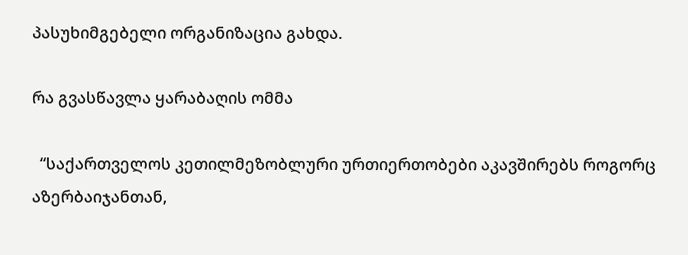პასუხიმგებელი ორგანიზაცია გახდა.

რა გვასწავლა ყარაბაღის ომმა

  “საქართველოს კეთილმეზობლური ურთიერთობები აკავშირებს როგორც აზერბაიჯანთან,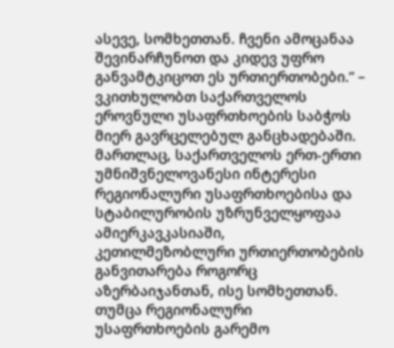ასევე, სომხეთთან. ჩვენი ამოცანაა შევინარჩუნოთ და კიდევ უფრო განვამტკიცოთ ეს ურთიერთობები.” – ვკითხულობთ საქართველოს ეროვნული უსაფრთხოების საბჭოს მიერ გავრცელებულ განცხადებაში. მართლაც, საქართველოს ერთ-ერთი უმნიშვნელოვანესი ინტერესი რეგიონალური უსაფრთხოებისა და სტაბილურობის უზრუნველყოფაა ამიერკავკასიაში, კეთილმეზობლური ურთიერთობების განვითარება როგორც აზერბაიჯანთან, ისე სომხეთთან. თუმცა რეგიონალური უსაფრთხოების გარემო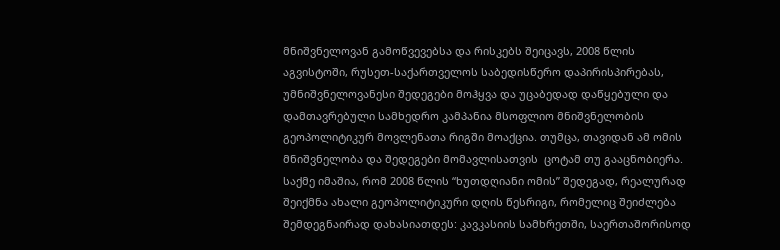მნიშვნელოვან გამოწვევებსა და რისკებს შეიცავს, 2008 წლის აგვისტოში, რუსეთ-საქართველოს საბედისწერო დაპირისპირებას, უმნიშვნელოვანესი შედეგები მოჰყვა და უცაბედად დაწყებული და დამთავრებული სამხედრო კამპანია მსოფლიო მნიშვნელობის გეოპოლიტიკურ მოვლენათა რიგში მოაქცია. თუმცა, თავიდან ამ ომის მნიშვნელობა და შედეგები მომავლისათვის  ცოტამ თუ გააცნობიერა. საქმე იმაშია, რომ 2008 წლის “ხუთდღიანი ომის” შედეგად, რეალურად შეიქმნა ახალი გეოპოლიტიკური დღის წესრიგი, რომელიც შეიძლება შემდეგნაირად დახასიათდეს: კავკასიის სამხრეთში, საერთაშორისოდ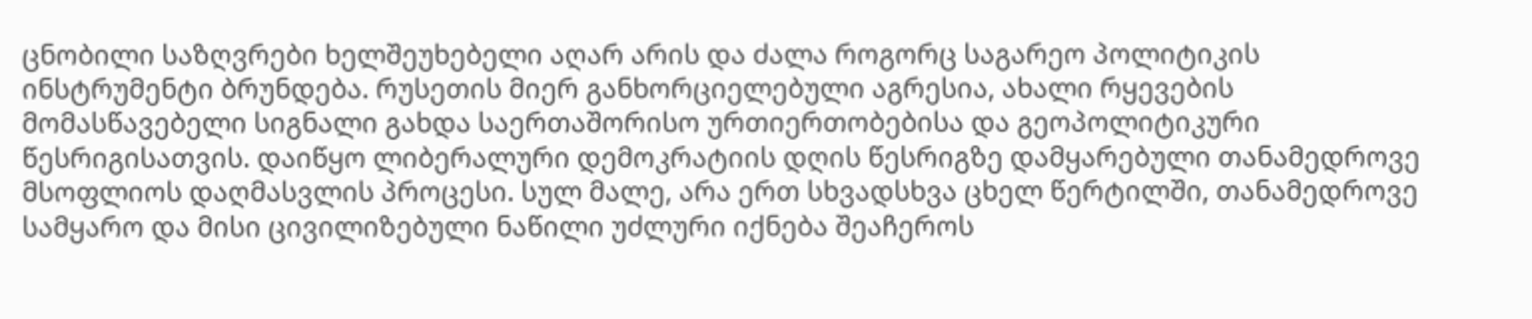ცნობილი საზღვრები ხელშეუხებელი აღარ არის და ძალა როგორც საგარეო პოლიტიკის ინსტრუმენტი ბრუნდება. რუსეთის მიერ განხორციელებული აგრესია, ახალი რყევების მომასწავებელი სიგნალი გახდა საერთაშორისო ურთიერთობებისა და გეოპოლიტიკური წესრიგისათვის. დაიწყო ლიბერალური დემოკრატიის დღის წესრიგზე დამყარებული თანამედროვე მსოფლიოს დაღმასვლის პროცესი. სულ მალე, არა ერთ სხვადსხვა ცხელ წერტილში, თანამედროვე სამყარო და მისი ცივილიზებული ნაწილი უძლური იქნება შეაჩეროს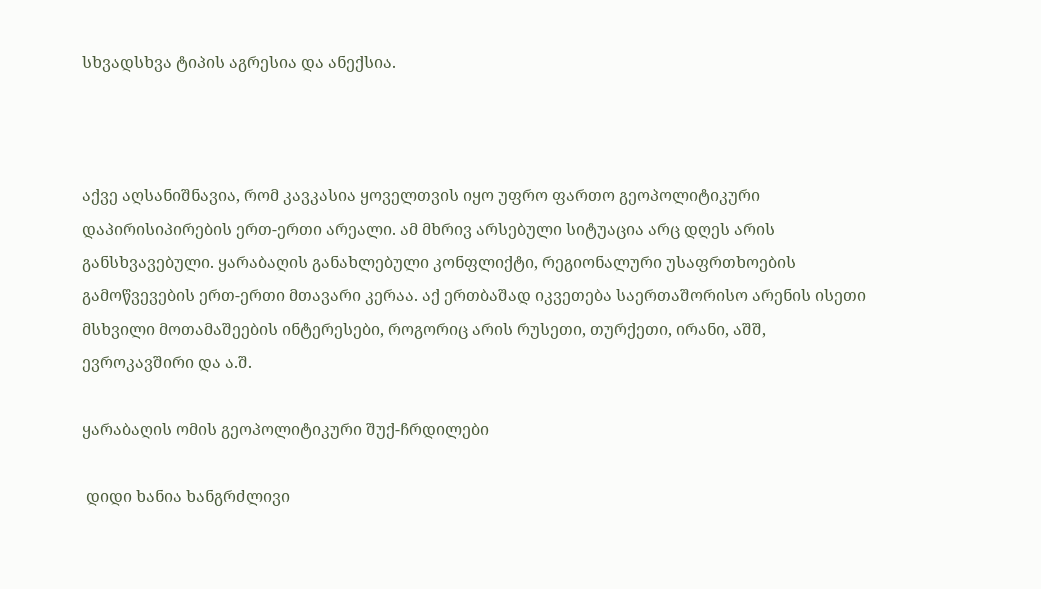სხვადსხვა ტიპის აგრესია და ანექსია.



აქვე აღსანიშნავია, რომ კავკასია ყოველთვის იყო უფრო ფართო გეოპოლიტიკური დაპირისიპირების ერთ-ერთი არეალი. ამ მხრივ არსებული სიტუაცია არც დღეს არის განსხვავებული. ყარაბაღის განახლებული კონფლიქტი, რეგიონალური უსაფრთხოების გამოწვევების ერთ-ერთი მთავარი კერაა. აქ ერთბაშად იკვეთება საერთაშორისო არენის ისეთი მსხვილი მოთამაშეების ინტერესები, როგორიც არის რუსეთი, თურქეთი, ირანი, აშშ, ევროკავშირი და ა.შ.

ყარაბაღის ომის გეოპოლიტიკური შუქ-ჩრდილები

 დიდი ხანია ხანგრძლივი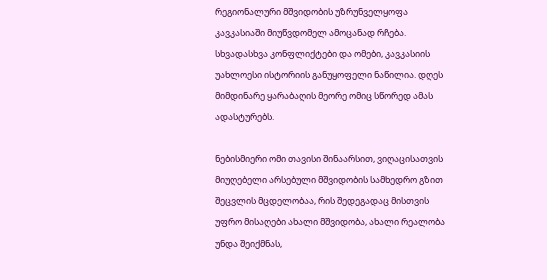რეგიონალური მშვიდობის უზრუნველყოფა კავკასიაში მიუწვდომელ ამოცანად რჩება. სხვადასხვა კონფლიქტები და ომები, კავკასიის უახლოესი ისტორიის განუყოფელი ნაწილია. დღეს მიმდინარე ყარაბაღის მეორე ომიც სწორედ ამას ადასტურებს.

ნებისმიერი ომი თავისი შინაარსით, ვიღაცისათვის მიუღებელი არსებული მშვიდობის სამხედრო გზით შეცვლის მცდელობაა, რის შედეგადაც მისთვის უფრო მისაღები ახალი მშვიდობა, ახალი რეალობა უნდა შეიქმნას,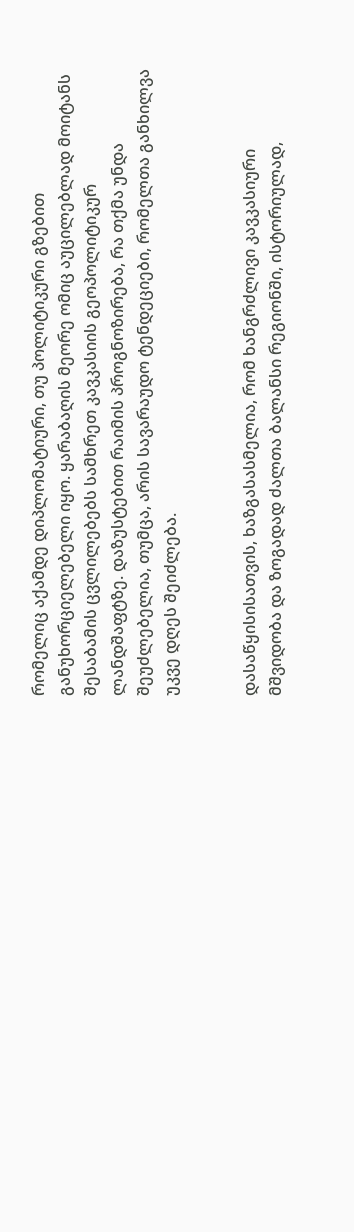რომელიც აქამდე დიპლომატიური, თუ პოლიტიკური გზებით განუხორციელებელი იყო. ყარაბაღის მეორე ომიც აუცილებლად მოიტანს შესაბამის ცვლილებებს სამხრეთ კავკასიის გეოპოლიტიკურ ლანდშაფტზე. დაზუსტებით რაიმის პროგნოზირება, რა თქმა უნდა შეუძლებელია, თუმცა, არის სავარაუდო ტენდეციები, რომელთა განხილვა უკვე დღეს შეიძლება.


დასაწყისისათვის, ხაზგასასმელია, რომ ხანგრძლივი კავკასიური მშვიდობა და ზოგადად ძალთა ბალანსი რეგიონში, ისტორიულად,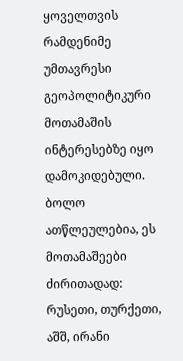ყოველთვის რამდენიმე უმთავრესი გეოპოლიტიკური მოთამაშის ინტერესებზე იყო დამოკიდებული. ბოლო ათწლეულებია, ეს მოთამაშეები ძირითადად: რუსეთი, თურქეთი, აშშ, ირანი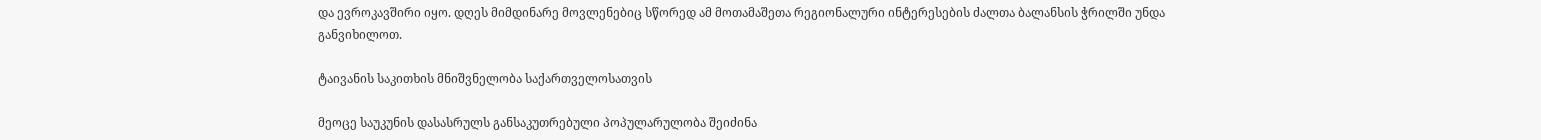და ევროკავშირი იყო. დღეს მიმდინარე მოვლენებიც სწორედ ამ მოთამაშეთა რეგიონალური ინტერესების ძალთა ბალანსის ჭრილში უნდა განვიხილოთ.

ტაივანის საკითხის მნიშვნელობა საქართველოსათვის

მეოცე საუკუნის დასასრულს განსაკუთრებული პოპულარულობა შეიძინა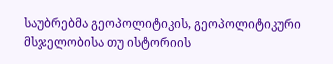საუბრებმა გეოპოლიტიკის, გეოპოლიტიკური მსჯელობისა თუ ისტორიის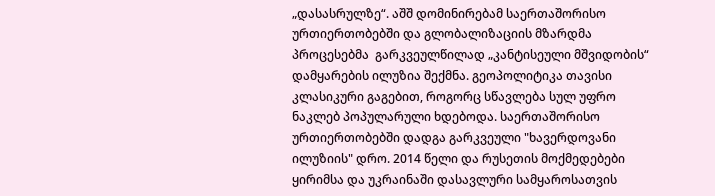„დასასრულზე“. აშშ დომინირებამ საერთაშორისო ურთიერთობებში და გლობალიზაციის მზარდმა პროცესებმა  გარკვეულწილად „კანტისეული მშვიდობის“ დამყარების ილუზია შექმნა. გეოპოლიტიკა თავისი კლასიკური გაგებით, როგორც სწავლება სულ უფრო ნაკლებ პოპულარული ხდებოდა. საერთაშორისო ურთიერთობებში დადგა გარკვეული "ხავერდოვანი ილუზიის" დრო. 2014 წელი და რუსეთის მოქმედებები ყირიმსა და უკრაინაში დასავლური სამყაროსათვის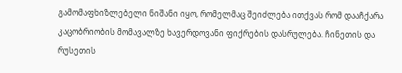გამომაფხიზლებელი ნიშანი იყო, რომელმაც შეიძლება ითქვას რომ დააჩქარა კაცობრიობის მომავალზე ხავერდოვანი ფიქრების დასრულება. ჩინეთის და რუსეთის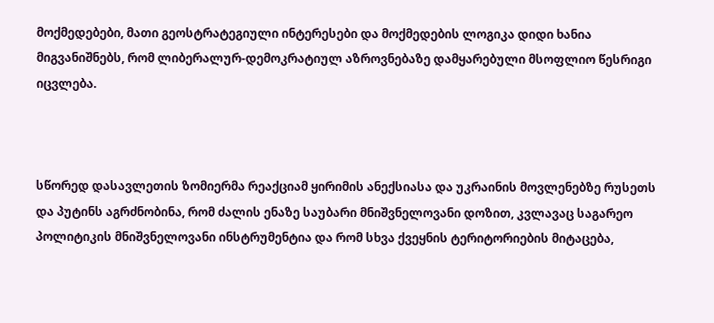მოქმედებები, მათი გეოსტრატეგიული ინტერესები და მოქმედების ლოგიკა დიდი ხანია მიგვანიშნებს, რომ ლიბერალურ-დემოკრატიულ აზროვნებაზე დამყარებული მსოფლიო წესრიგი იცვლება.



სწორედ დასავლეთის ზომიერმა რეაქციამ ყირიმის ანექსიასა და უკრაინის მოვლენებზე რუსეთს და პუტინს აგრძნობინა, რომ ძალის ენაზე საუბარი მნიშვნელოვანი დოზით, კვლავაც საგარეო პოლიტიკის მნიშვნელოვანი ინსტრუმენტია და რომ სხვა ქვეყნის ტერიტორიების მიტაცება,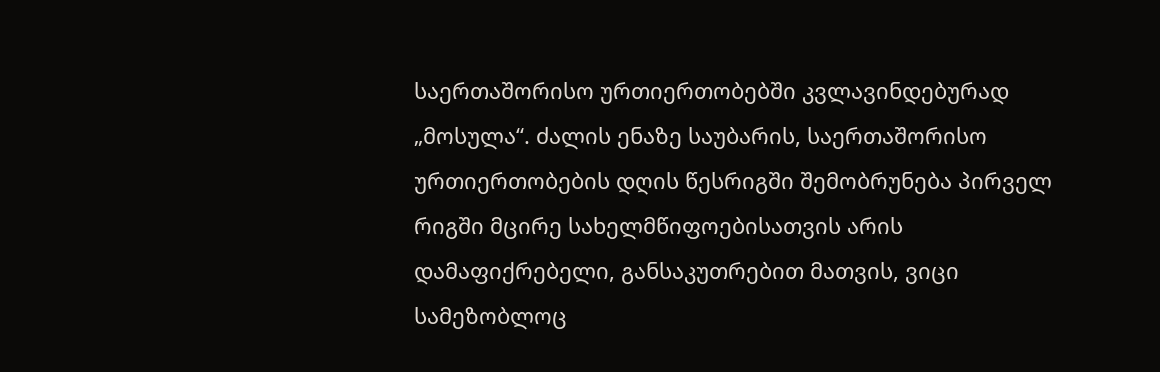საერთაშორისო ურთიერთობებში კვლავინდებურად „მოსულა“. ძალის ენაზე საუბარის, საერთაშორისო ურთიერთობების დღის წესრიგში შემობრუნება პირველ რიგში მცირე სახელმწიფოებისათვის არის დამაფიქრებელი, განსაკუთრებით მათვის, ვიცი სამეზობლოც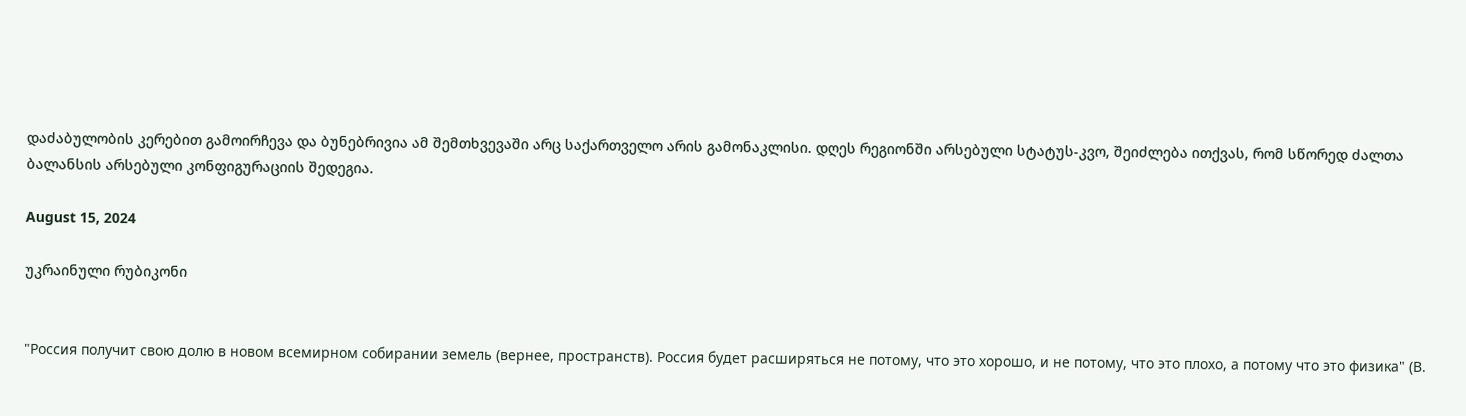დაძაბულობის კერებით გამოირჩევა და ბუნებრივია ამ შემთხვევაში არც საქართველო არის გამონაკლისი. დღეს რეგიონში არსებული სტატუს-კვო, შეიძლება ითქვას, რომ სწორედ ძალთა ბალანსის არსებული კონფიგურაციის შედეგია.

August 15, 2024

უკრაინული რუბიკონი


"Россия получит свою долю в новом всемирном собирании земель (вернее, пространств). Россия будет расширяться не потому, что это хорошо, и не потому, что это плохо, а потому что это физика" (В.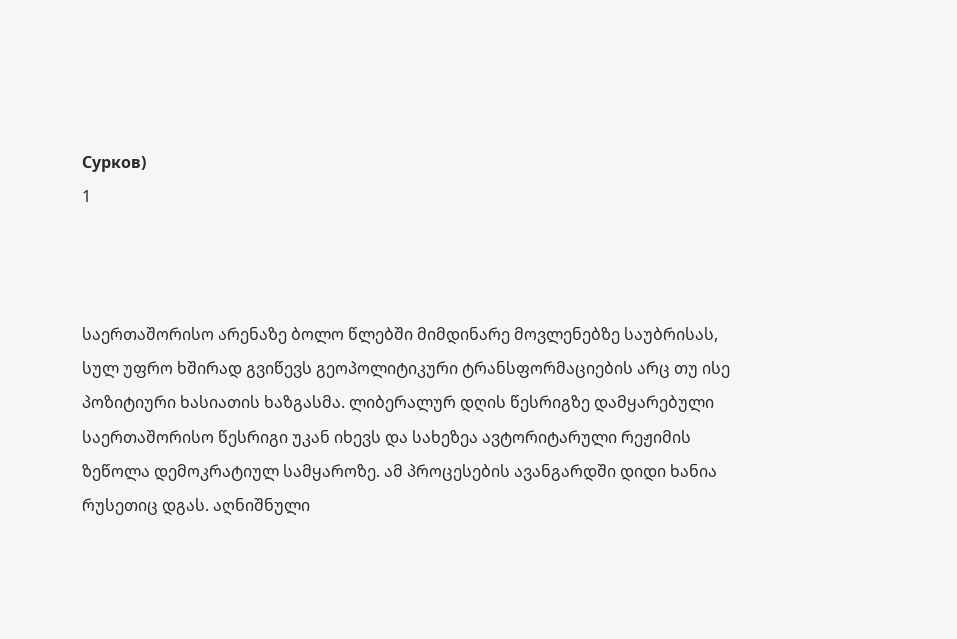Сурков)
1



საერთაშორისო არენაზე ბოლო წლებში მიმდინარე მოვლენებზე საუბრისას, სულ უფრო ხშირად გვიწევს გეოპოლიტიკური ტრანსფორმაციების არც თუ ისე პოზიტიური ხასიათის ხაზგასმა. ლიბერალურ დღის წესრიგზე დამყარებული საერთაშორისო წესრიგი უკან იხევს და სახეზეა ავტორიტარული რეჟიმის ზეწოლა დემოკრატიულ სამყაროზე. ამ პროცესების ავანგარდში დიდი ხანია რუსეთიც დგას. აღნიშნული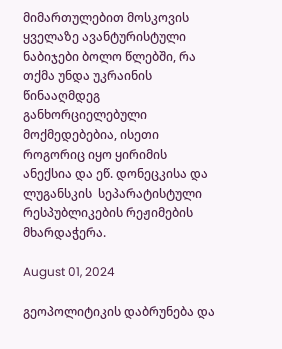მიმართულებით მოსკოვის ყველაზე ავანტურისტული ნაბიჯები ბოლო წლებში, რა თქმა უნდა უკრაინის წინააღმდეგ განხორციელებული მოქმედებებია, ისეთი როგორიც იყო ყირიმის ანექსია და ეწ. დონეცკისა და ლუგანსკის  სეპარატისტული რესპუბლიკების რეჟიმების მხარდაჭერა.

August 01, 2024

გეოპოლიტიკის დაბრუნება და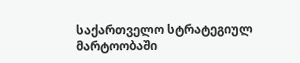საქართველო სტრატეგიულ მარტოობაში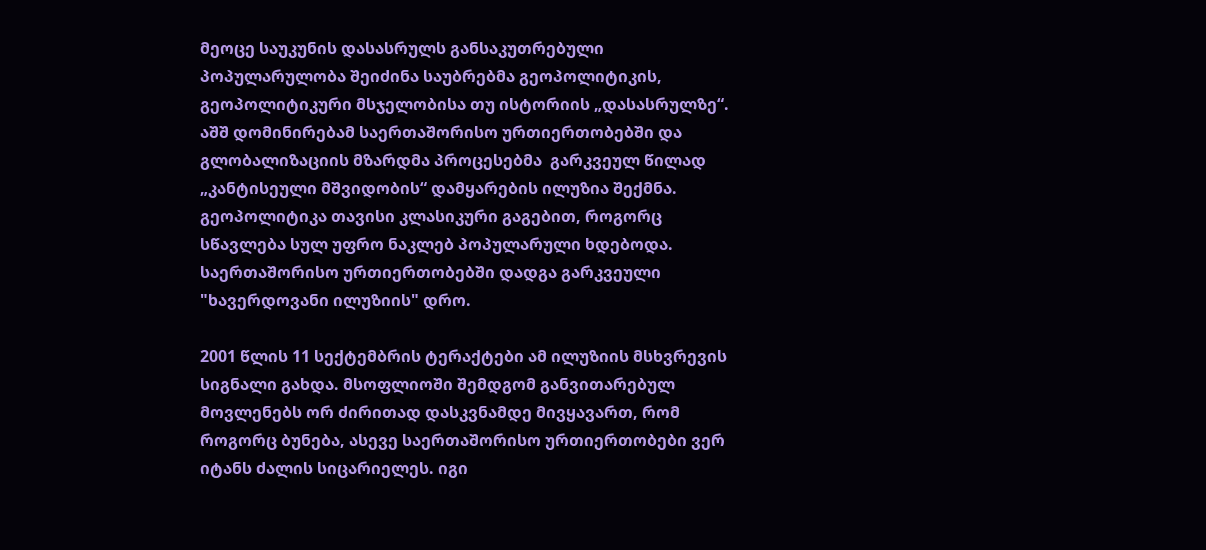მეოცე საუკუნის დასასრულს განსაკუთრებული პოპულარულობა შეიძინა საუბრებმა გეოპოლიტიკის, გეოპოლიტიკური მსჯელობისა თუ ისტორიის „დასასრულზე“. აშშ დომინირებამ საერთაშორისო ურთიერთობებში და გლობალიზაციის მზარდმა პროცესებმა  გარკვეულ წილად „კანტისეული მშვიდობის“ დამყარების ილუზია შექმნა. გეოპოლიტიკა თავისი კლასიკური გაგებით, როგორც სწავლება სულ უფრო ნაკლებ პოპულარული ხდებოდა. საერთაშორისო ურთიერთობებში დადგა გარკვეული "ხავერდოვანი ილუზიის" დრო.

2001 წლის 11 სექტემბრის ტერაქტები ამ ილუზიის მსხვრევის სიგნალი გახდა. მსოფლიოში შემდგომ განვითარებულ მოვლენებს ორ ძირითად დასკვნამდე მივყავართ, რომ როგორც ბუნება, ასევე საერთაშორისო ურთიერთობები ვერ იტანს ძალის სიცარიელეს. იგი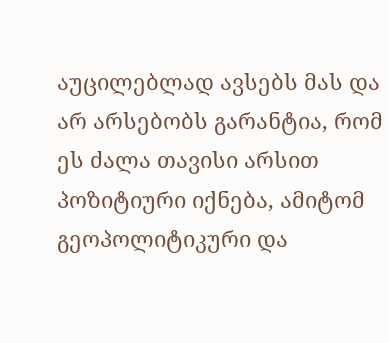აუცილებლად ავსებს მას და არ არსებობს გარანტია, რომ ეს ძალა თავისი არსით პოზიტიური იქნება, ამიტომ გეოპოლიტიკური და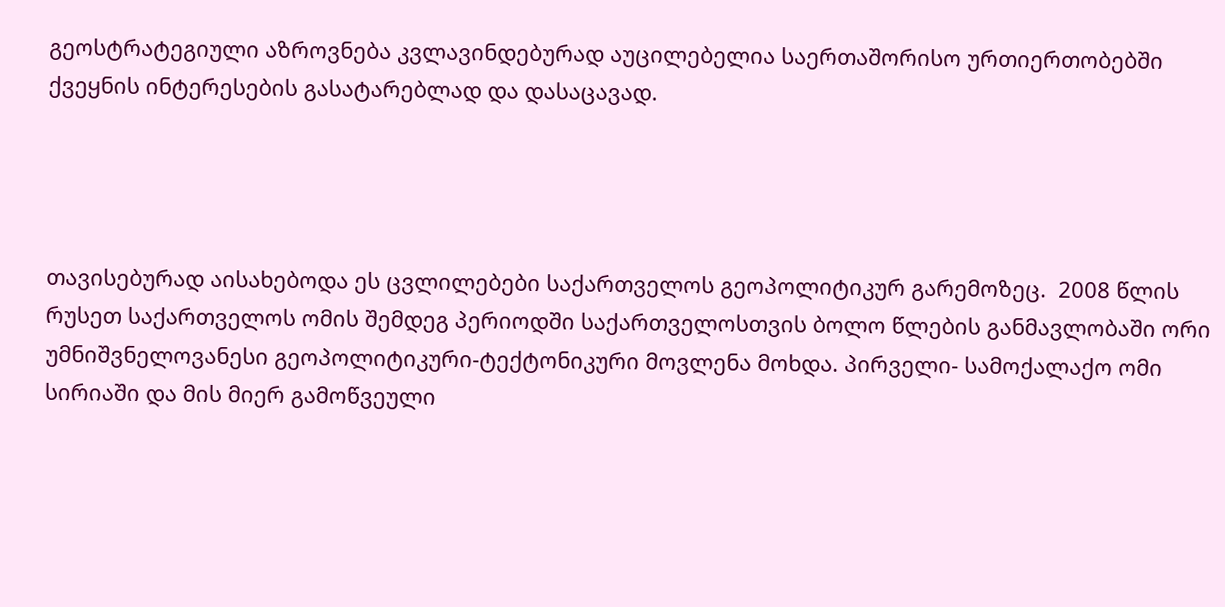გეოსტრატეგიული აზროვნება კვლავინდებურად აუცილებელია საერთაშორისო ურთიერთობებში ქვეყნის ინტერესების გასატარებლად და დასაცავად.




თავისებურად აისახებოდა ეს ცვლილებები საქართველოს გეოპოლიტიკურ გარემოზეც.  2008 წლის რუსეთ საქართველოს ომის შემდეგ პერიოდში საქართველოსთვის ბოლო წლების განმავლობაში ორი უმნიშვნელოვანესი გეოპოლიტიკური-ტექტონიკური მოვლენა მოხდა. პირველი- სამოქალაქო ომი სირიაში და მის მიერ გამოწვეული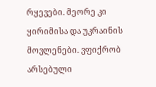რყევები. მეორე კი ყირიმისა და უკრაინის მოვლენები. ვფიქრობ არსებული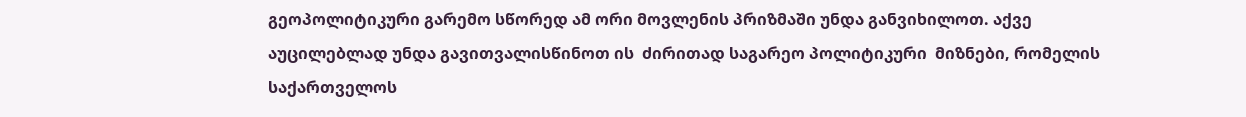გეოპოლიტიკური გარემო სწორედ ამ ორი მოვლენის პრიზმაში უნდა განვიხილოთ. აქვე აუცილებლად უნდა გავითვალისწინოთ ის  ძირითად საგარეო პოლიტიკური  მიზნები, რომელის საქართველოს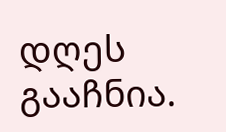დღეს გააჩნია.